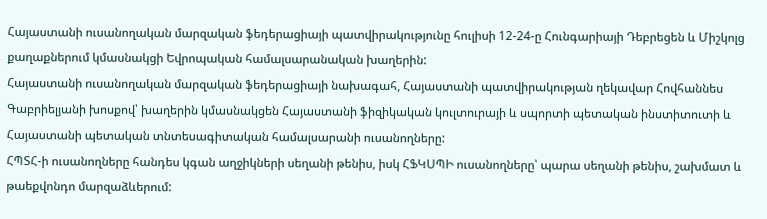Հայաստանի ուսանողական մարզական ֆեդերացիայի պատվիրակությունը հուլիսի 12-24-ը Հունգարիայի Դեբրեցեն և Միշկոլց քաղաքներում կմասնակցի Եվրոպական համալսարանական խաղերին:
Հայաստանի ուսանողական մարզական ֆեդերացիայի նախագահ, Հայաստանի պատվիրակության ղեկավար Հովհաննես Գաբրիելյանի խոսքով՝ խաղերին կմասնակցեն Հայաստանի ֆիզիկական կուլտուրայի և սպորտի պետական ինստիտուտի և Հայաստանի պետական տնտեսագիտական համալսարանի ուսանողները:
ՀՊՏՀ-ի ուսանողները հանդես կգան աղջիկների սեղանի թենիս, իսկ ՀՖԿՍՊԻ ուսանողները՝ պարա սեղանի թենիս, շախմատ և թաեքվոնդո մարզաձևերում: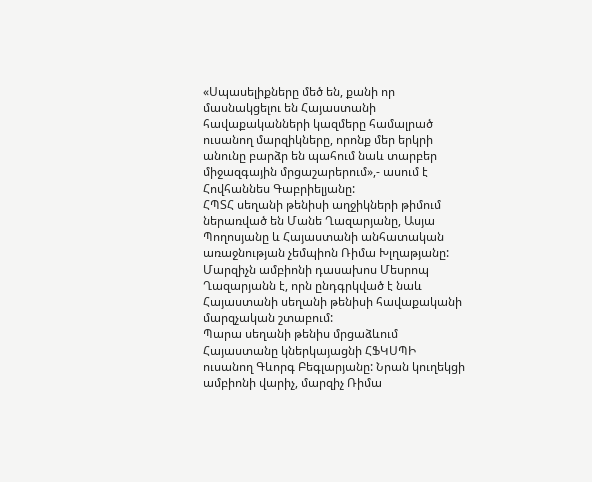«Սպասելիքները մեծ են, քանի որ մասնակցելու են Հայաստանի հավաքականների կազմերը համալրած ուսանող մարզիկները, որոնք մեր երկրի անունը բարձր են պահում նաև տարբեր միջազգային մրցաշարերում»,- ասում է Հովհաննես Գաբրիելյանը:
ՀՊՏՀ սեղանի թենիսի աղջիկների թիմում ներառված են Մանե Ղազարյանը, Ասյա Պողոսյանը և Հայաստանի անհատական առաջնության չեմպիոն Ռիմա Խլղաթյանը: Մարզիչն ամբիոնի դասախոս Մեսրոպ Ղազարյանն է, որն ընդգրկված է նաև Հայաստանի սեղանի թենիսի հավաքականի մարզչական շտաբում:
Պարա սեղանի թենիս մրցաձևում Հայաստանը կներկայացնի ՀՖԿՍՊԻ ուսանող Գևորգ Բեգլարյանը: Նրան կուղեկցի ամբիոնի վարիչ, մարզիչ Ռիմա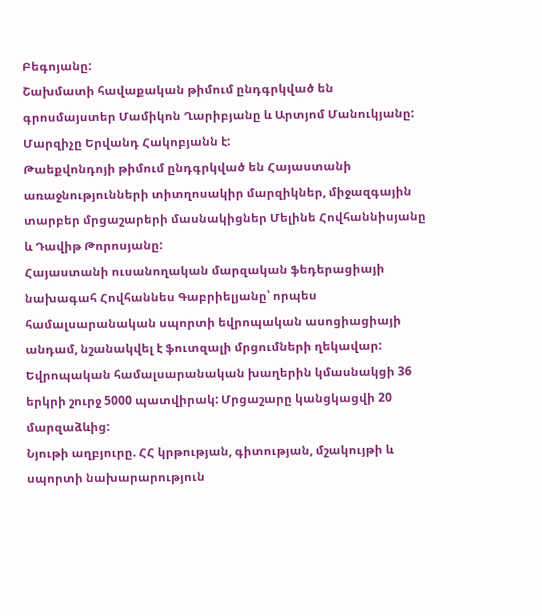Բեգոյանը:
Շախմատի հավաքական թիմում ընդգրկված են գրոսմայստեր Մամիկոն Ղարիբյանը և Արտյոմ Մանուկյանը: Մարզիչը Երվանդ Հակոբյանն է:
Թաեքվոնդոյի թիմում ընդգրկված են Հայաստանի առաջնությունների տիտղոսակիր մարզիկներ, միջազգային տարբեր մրցաշարերի մասնակիցներ Մելինե Հովհաննիսյանը և Դավիթ Թորոսյանը:
Հայաստանի ուսանողական մարզական ֆեդերացիայի նախագահ Հովհաննես Գաբրիելյանը՝ որպես համալսարանական սպորտի եվրոպական ասոցիացիայի անդամ, նշանակվել է ֆուտզալի մրցումների ղեկավար:
Եվրոպական համալսարանական խաղերին կմասնակցի 36 երկրի շուրջ 5000 պատվիրակ: Մրցաշարը կանցկացվի 20 մարզաձևից:
Նյութի աղբյուրը. ՀՀ կրթության, գիտության, մշակույթի և սպորտի նախարարություն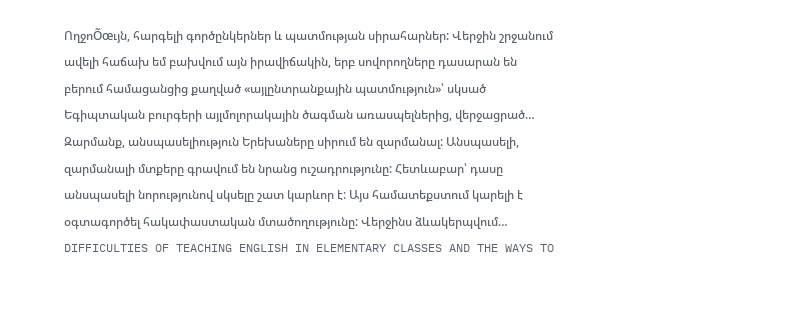ՈղջոÕœւյն, հարգելի գործընկերներ և պատմության սիրահարներ: Վերջին շրջանում ավելի հաճախ եմ բախվում այն իրավիճակին, երբ սովորողները դասարան են բերում համացանցից քաղված «այլընտրանքային պատմություն»՝ սկսած Եգիպտական բուրգերի այլմոլորակային ծագման առասպելներից, վերջացրած…
Զարմանք, անսպասելիություն Երեխաները սիրում են զարմանալ: Անսպասելի, զարմանալի մտքերը գրավում են նրանց ուշադրությունը: Հետևաբար՝ դասը անսպասելի նորությունով սկսելը շատ կարևոր է: Այս համատեքստում կարելի է օգտագործել հակափաստական մտածողությունը: Վերջինս ձևակերպվում…
DIFFICULTIES OF TEACHING ENGLISH IN ELEMENTARY CLASSES AND THE WAYS TO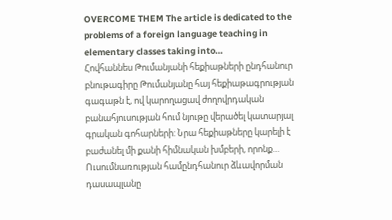OVERCOME THEM The article is dedicated to the problems of a foreign language teaching in elementary classes taking into…
Հովհաննես Թումանյանի հեքիաթների ընդհանուր բնութագիրը Թումանյանը հայ հեքիաթագրության գագաթն է, ով կարողացավ ժողովրդական բանահյուսության հում նյութը վերածել կատարյալ գրական գոհարների: Նրա հեքիաթները կարելի է բաժանել մի քանի հիմնական խմբերի, որոնք…
Ուսումնառության համընդհանուր ձևավորման դասապլանը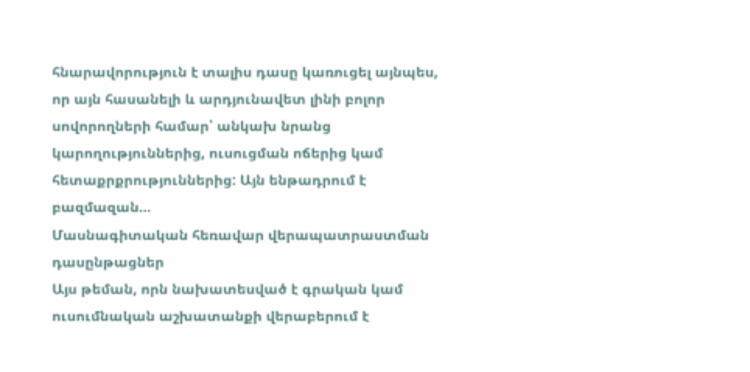հնարավորություն է տալիս դասը կառուցել այնպես, որ այն հասանելի և արդյունավետ լինի բոլոր սովորողների համար՝ անկախ նրանց կարողություններից, ուսուցման ոճերից կամ հետաքրքրություններից: Այն ենթադրում է բազմազան…
Մասնագիտական հեռավար վերապատրաստման դասընթացներ
Այս թեման, որն նախատեսված է գրական կամ ուսումնական աշխատանքի վերաբերում է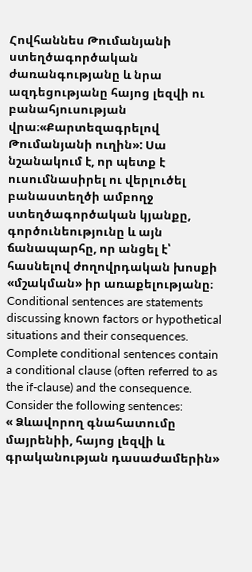Հովհաննես Թումանյանի ստեղծագործական ժառանգությանը և նրա ազդեցությանը հայոց լեզվի ու բանահյուսության վրա։«Քարտեզագրելով Թումանյանի ուղին»: Սա նշանակում է, որ պետք է ուսումնասիրել ու վերլուծել բանաստեղծի ամբողջ ստեղծագործական կյանքը, գործունեությունը և այն ճանապարհը, որ անցել է՝ հասնելով ժողովրդական խոսքի «մշակման» իր առաքելությանը։
Conditional sentences are statements discussing known factors or hypothetical situations and their consequences. Complete conditional sentences contain a conditional clause (often referred to as the if-clause) and the consequence. Consider the following sentences:
« Ձևավորող գնահատումը մայրենիի, հայոց լեզվի և գրականության դասաժամերին»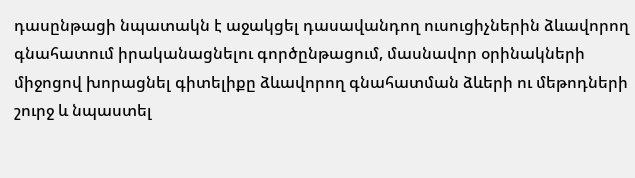դասընթացի նպատակն է աջակցել դասավանդող ուսուցիչներին ձևավորող գնահատում իրականացնելու գործընթացում, մասնավոր օրինակների միջոցով խորացնել գիտելիքը ձևավորող գնահատման ձևերի ու մեթոդների շուրջ և նպաստել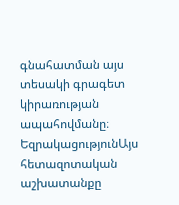գնահատման այս տեսակի գրագետ կիրառության ապահովմանը։
ԵզրակացությունԱյս հետազոտական աշխատանքը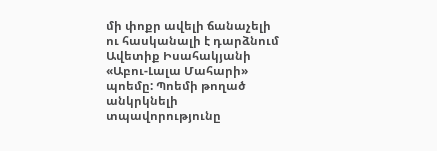մի փոքր ավելի ճանաչելի ու հասկանալի է դարձնում Ավետիք Իսահակյանի «Աբու-Լալա Մահարի» պոեմը: Պոեմի թողած անկրկնելի տպավորությունը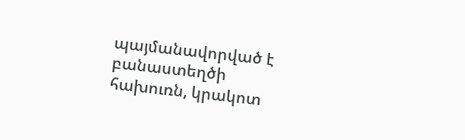պայմանավորված է բանաստեղծի հախուռն, կրակոտ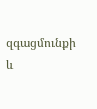զգացմունքի և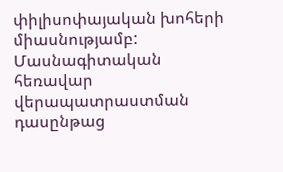փիլիսոփայական խոհերի միասնությամբ:
Մասնագիտական հեռավար վերապատրաստման դասընթաց